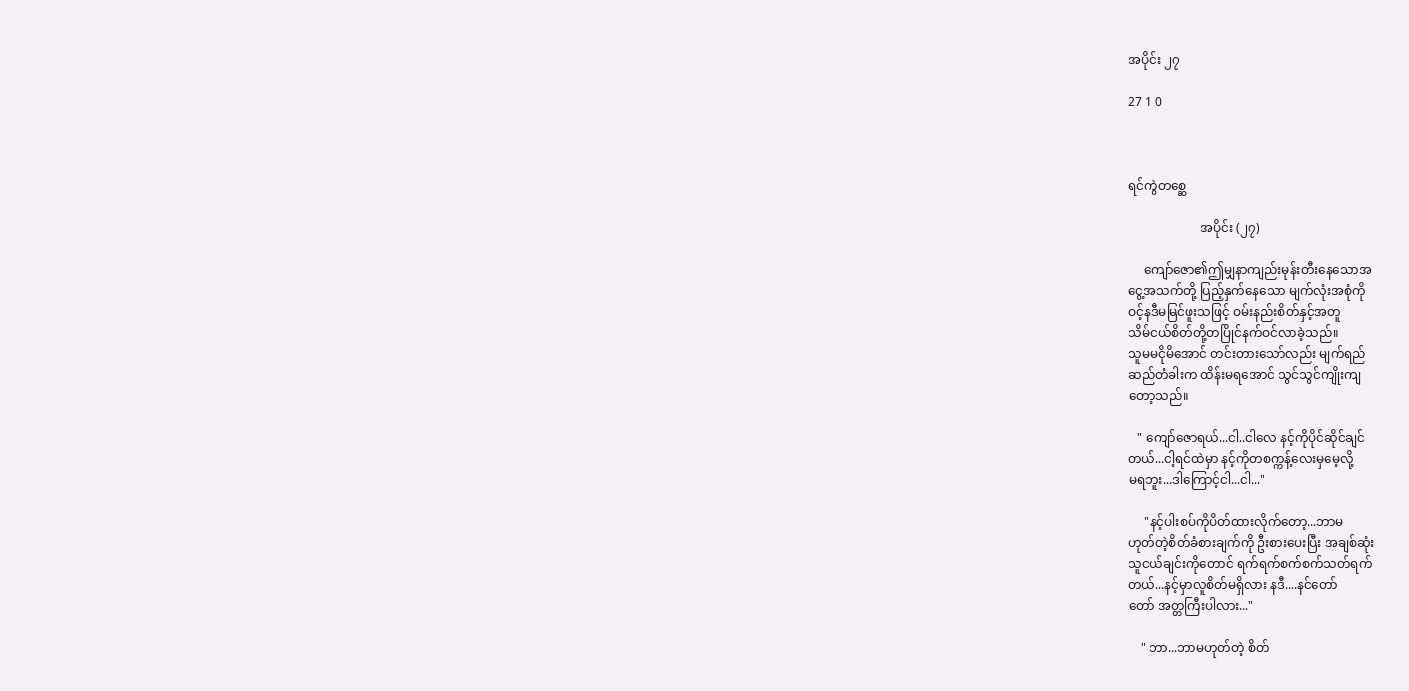အပိုင်း ၂၇

27 1 0



ရင်ကွဲတစ္ဆေ

                       အပိုင်း (၂၇)

     ကျော်ဇော၏ဤမျှနာကျည်းမုန်းတီးနေသောအ
ငွေ့အသက်တို့ ပြည့်နှက်နေသော မျက်လုံးအစုံကို
ဝင့်နဒီမမြင်ဖူးသဖြင့် ဝမ်းနည်းစိတ်နှင့်အတူ
သိမ်ငယ်စိတ်တို့တပြိုင်နက်ဝင်လာခဲ့သည်။
သူမမငိုမိအောင် တင်းတားသော်လည်း မျက်ရည်
ဆည်တံခါးက ထိန်းမရအောင် သွင်သွင်ကျိုးကျ
တော့သည်။

   " ကျော်ဇောရယ်...ငါ..ငါလေ နင့်ကိုပိုင်ဆိုင်ချင်
တယ်...ငါ့ရင်ထဲမှာ နင့်ကိုတစက္ကန့်လေးမှမေ့လို့
မရဘူး...ဒါကြောင့်ငါ...ငါ..."

     "နင့်ပါးစပ်ကိုပိတ်ထားလိုက်တော့...ဘာမ
ဟုတ်တဲ့စိတ်ခံစားချက်ကို ဦးစားပေးပြီး အချစ်ဆုံး
သူငယ်ချင်းကိုတောင် ရက်ရက်စက်စက်သတ်ရက်
တယ်...နင့်မှာလူစိတ်မရှိလား နဒီ....နင်တော်
တော် အတ္တကြီးပါလား..."

    " ဘာ...ဘာမဟုတ်တဲ့ စိတ်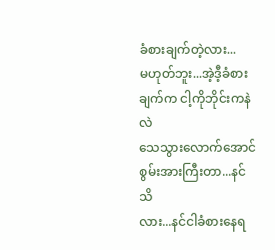ခံစားချက်တဲ့လား...
မဟုတ်ဘူး...အဲ့ဒီ့ခံစားချက်က ငါ့ကိုဘိုင်းကနဲလဲ
သေသွားလောက်အောင်စွမ်းအားကြီးတာ...နင်သိ
လား...နင်ငါခံစားနေရ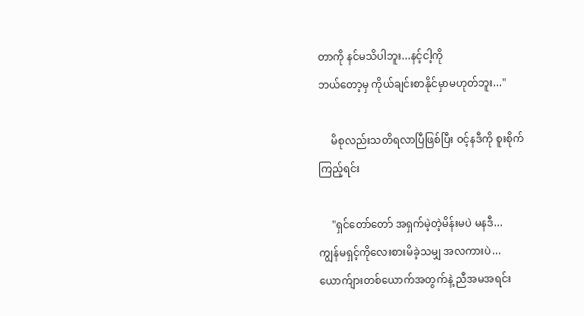တာကို နင်မသိပါဘူး...နင့်ငါ့ကို
ဘယ်တော့မှ ကိုယ်ချင်းစာနိုင်မှာမဟုတ်ဘူး..."

     မိစုလည်းသတိရလာပြီဖြစ်ပြီး ဝင့်နဒီကို စူးစိုက်
ကြည့်ရင်း

     "ရှင်တော်တော် အရှက်မဲ့တဲ့မိန်းမပဲ မနဒီ...
ကျွန်မရှင့်ကိုလေးစားမိခဲ့သမျှ အလကားပဲ...
ယောက်ျားတစ်ယောက်အတွက်နဲ့ ညီအမအရင်း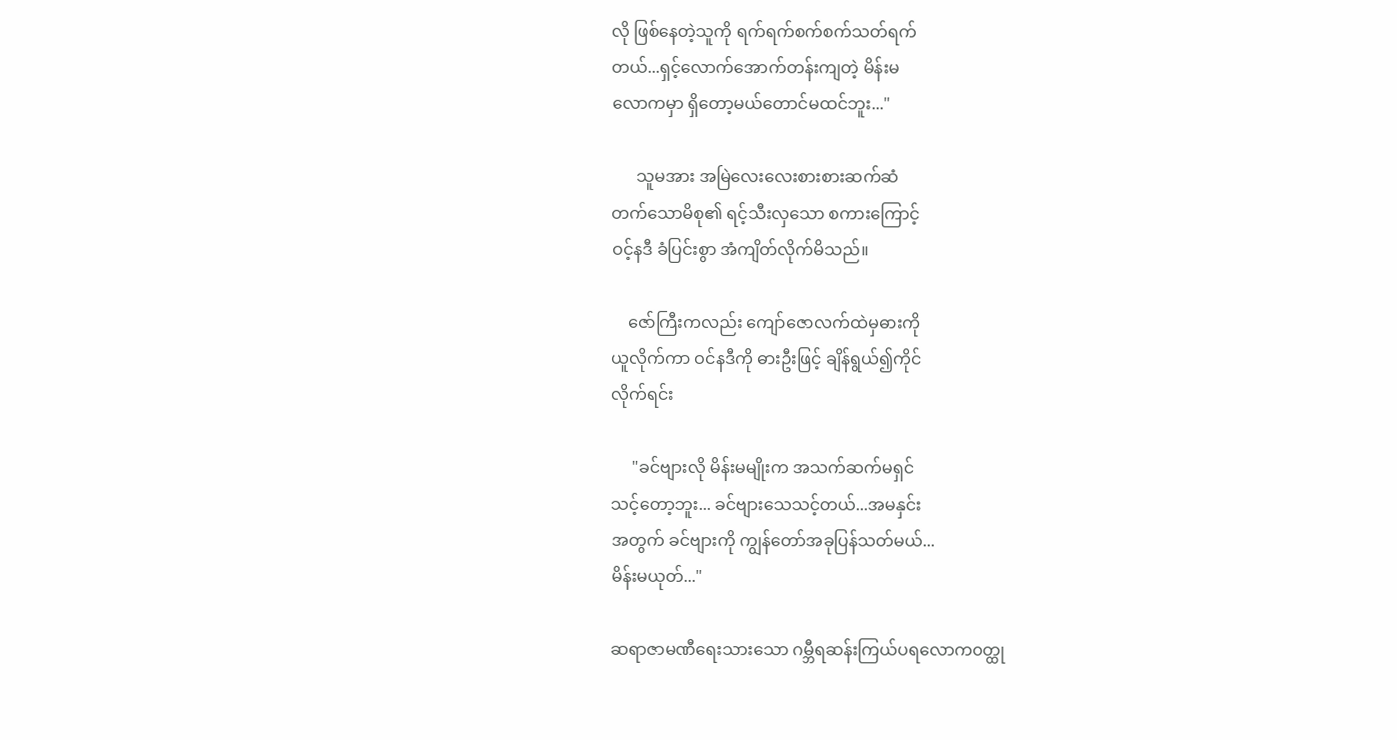လို ဖြစ်နေတဲ့သူကို ရက်ရက်စက်စက်သတ်ရက်
တယ်...ရှင့်လောက်အောက်တန်းကျတဲ့ မိန်းမ
လောကမှာ ရှိတော့မယ်တောင်မထင်ဘူး..."

      သူမအား အမြဲလေးလေးစားစားဆက်ဆံ
တက်သောမိစု၏ ရင့်သီးလှသော စကားကြောင့်
ဝင့်နဒီ ခံပြင်းစွာ အံကျိတ်လိုက်မိသည်။

    ဇော်ကြီးကလည်း ကျော်ဇောလက်ထဲမှဓားကို
ယူလိုက်ကာ ဝင်နဒီကို ဓားဦးဖြင့် ချိန်ရွယ်၍ကိုင်
လိုက်ရင်း

     "ခင်ဗျားလို မိန်းမမျိုးက အသက်ဆက်မရှင်
သင့်တော့ဘူး... ခင်ဗျားသေသင့်တယ်...အမနှင်း
အတွက် ခင်ဗျားကို ကျွန်တော်အခုပြန်သတ်မယ်...
မိန်းမယုတ်..."

ဆရာဇာမဏီရေးသားသော ဂမ္ဘီရဆန်းကြယ်ပရလောက၀တ္ထု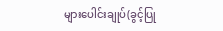များပေါင်းချုပ်(ခွင့်ပြု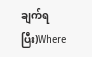ချက်ရပြီး)Where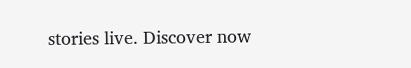stories live. Discover now